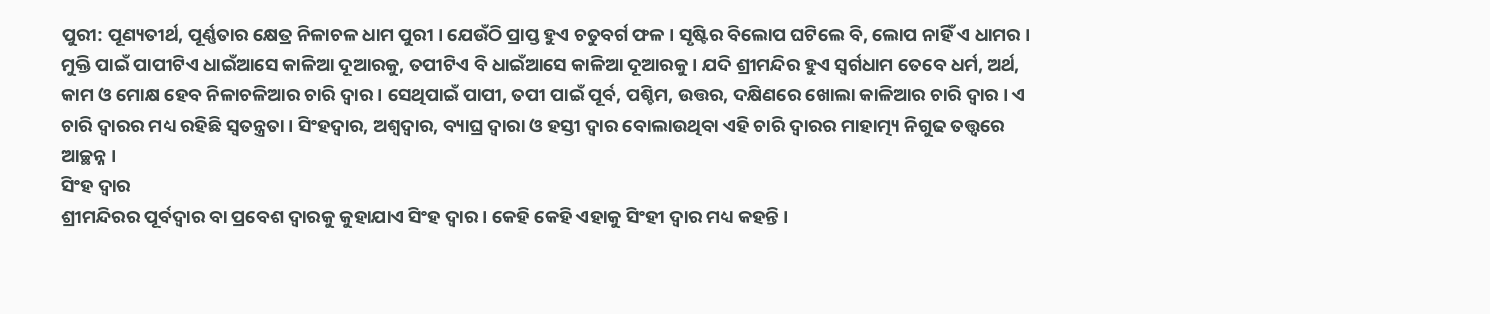ପୁରୀ: ପୂଣ୍ୟତୀର୍ଥ, ପୂର୍ଣ୍ଣତାର କ୍ଷେତ୍ର ନିଳାଚଳ ଧାମ ପୁରୀ । ଯେଉଁଠି ପ୍ରାପ୍ତ ହୁଏ ଚତୁବର୍ଗ ଫଳ । ସୃଷ୍ଟିର ବିଲୋପ ଘଟିଲେ ବି, ଲୋପ ନାହିଁ ଏ ଧାମର । ମୁକ୍ତି ପାଇଁ ପାପୀଟିଏ ଧାଇଁଆସେ କାଳିଆ ଦୂଆରକୁ, ତପୀଟିଏ ବି ଧାଇଁଆସେ କାଳିଆ ଦୂଆରକୁ । ଯଦି ଶ୍ରୀମନ୍ଦିର ହୁଏ ସ୍ବର୍ଗଧାମ ତେବେ ଧର୍ମ, ଅର୍ଥ, କାମ ଓ ମୋକ୍ଷ ହେବ ନିଳାଚଳିଆର ଚାରି ଦ୍ବାର । ସେଥିପାଇଁ ପାପୀ, ତପୀ ପାଇଁ ପୂର୍ବ, ପଶ୍ଚିମ, ଉତ୍ତର, ଦକ୍ଷିଣରେ ଖୋଲା କାଳିଆର ଚାରି ଦ୍ବାର । ଏ ଚାରି ଦ୍ବାରର ମଧ୍ୟ ରହିଛି ସ୍ବତନ୍ତ୍ରତା । ସିଂହଦ୍ବାର, ଅଶ୍ବଦ୍ବାର, ବ୍ୟାଘ୍ର ଦ୍ବାରା ଓ ହସ୍ତୀ ଦ୍ବାର ବୋଲାଉଥିବା ଏହି ଚାରି ଦ୍ବାରର ମାହାତ୍ମ୍ୟ ନିଗୁଢ ତତ୍ତ୍ବରେ ଆଚ୍ଛନ୍ନ ।
ସିଂହ ଦ୍ବାର
ଶ୍ରୀମନ୍ଦିରର ପୂର୍ବଦ୍ବାର ବା ପ୍ରବେଶ ଦ୍ବାରକୁ କୁହାଯାଏ ସିଂହ ଦ୍ବାର । କେହି କେହି ଏହାକୁ ସିଂହୀ ଦ୍ବାର ମଧ୍ୟ କହନ୍ତି ।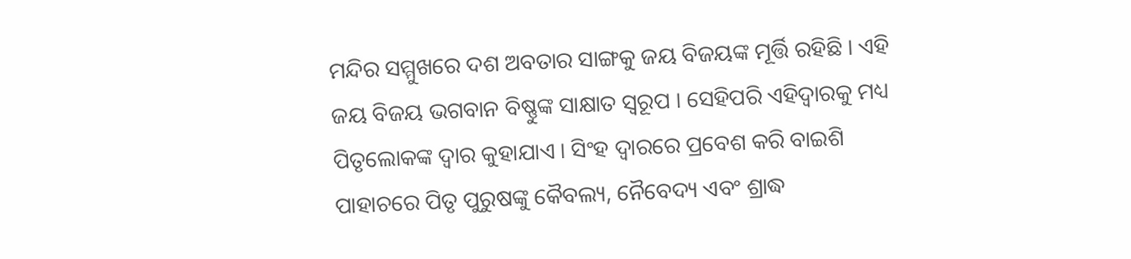ମନ୍ଦିର ସମ୍ମୁଖରେ ଦଶ ଅବତାର ସାଙ୍ଗକୁ ଜୟ ବିଜୟଙ୍କ ମୂର୍ତ୍ତି ରହିଛି । ଏହି ଜୟ ବିଜୟ ଭଗବାନ ବିଷ୍ଣୁଙ୍କ ସାକ୍ଷାତ ସ୍ବରୂପ । ସେହିପରି ଏହିଦ୍ବାରକୁ ମଧ୍ୟ ପିତୃଲୋକଙ୍କ ଦ୍ବାର କୁହାଯାଏ । ସିଂହ ଦ୍ବାରରେ ପ୍ରବେଶ କରି ବାଇଶି ପାହାଚରେ ପିତୃ ପୁରୁଷଙ୍କୁ କୈବଲ୍ୟ, ନୈବେଦ୍ୟ ଏବଂ ଶ୍ରାଦ୍ଧ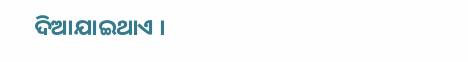ଦିଆଯାଇଥାଏ ।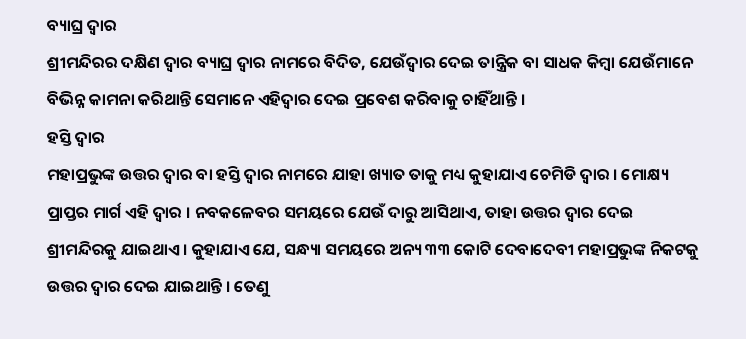ବ୍ୟାଘ୍ର ଦ୍ବାର
ଶ୍ରୀମନ୍ଦିରର ଦକ୍ଷିଣ ଦ୍ବାର ବ୍ୟାଘ୍ର ଦ୍ବାର ନାମରେ ବିଦିତ, ଯେଉଁଦ୍ବାର ଦେଇ ତାନ୍ତ୍ରିକ ବା ସାଧକ କିମ୍ବା ଯେଉଁମାନେ ବିଭିନ୍ନ କାମନା କରିଥାନ୍ତି ସେମାନେ ଏହିଦ୍ବାର ଦେଇ ପ୍ରବେଶ କରିବାକୁ ଚାହିଁଥାନ୍ତି ।
ହସ୍ତି ଦ୍ବାର
ମହାପ୍ରଭୁଙ୍କ ଉତ୍ତର ଦ୍ବାର ବା ହସ୍ତି ଦ୍ବାର ନାମରେ ଯାହା ଖ୍ୟାତ ତାକୁ ମଧ୍ୟ କୁହାଯାଏ ଚେମିଡି ଦ୍ବାର । ମୋକ୍ଷ୍ୟ ପ୍ରାପ୍ତର ମାର୍ଗ ଏହି ଦ୍ବାର । ନବକଳେବର ସମୟରେ ଯେଉଁ ଦାରୁ ଆସିଥାଏ, ତାହା ଉତ୍ତର ଦ୍ବାର ଦେଇ ଶ୍ରୀମନ୍ଦିରକୁ ଯାଇଥାଏ । କୁହାଯାଏ ଯେ, ସନ୍ଧ୍ୟା ସମୟରେ ଅନ୍ୟ ୩୩ କୋଟି ଦେବାଦେବୀ ମହାପ୍ରଭୁଙ୍କ ନିକଟକୁ ଉତ୍ତର ଦ୍ବାର ଦେଇ ଯାଇଥାନ୍ତି । ତେଣୁ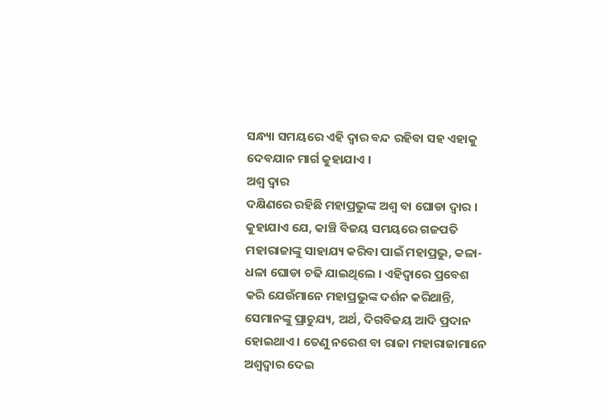ସନ୍ଧ୍ୟା ସମୟରେ ଏହି ଦ୍ବାର ବନ୍ଦ ରହିବା ସହ ଏହାକୁ ଦେବଯାନ ମାର୍ଗ କୁହାଯାଏ ।
ଅଶ୍ବ ଦ୍ବାର
ଦକ୍ଷିଣରେ ରହିଛି ମହାପ୍ରଭୁଙ୍କ ଅଶ୍ବ ବା ଘୋଡା ଦ୍ବାର । କୁହାଯାଏ ଯେ, କାଞ୍ଚି ବିଜୟ ସମୟରେ ଗଜପତି ମହାରାଜାଙ୍କୁ ସାହାଯ୍ୟ କରିବା ପାଇଁ ମହାପ୍ରଭୁ, କଳା-ଧଳା ଘୋଡା ଚଢି ଯାଇଥିଲେ । ଏହିଦ୍ବାରେ ପ୍ରବେଶ କରି ଯେଉଁମାନେ ମହାପ୍ରଭୁଙ୍କ ଦର୍ଶନ କରିଥାନ୍ତି, ସେମାନଙ୍କୁ ପ୍ରାଚୁଯ୍ୟ, ଅର୍ଥ, ଦିଗବିଜୟ ଆଦି ପ୍ରଦାନ ହୋଇଥାଏ । ତେଣୁ ନରେଶ ବା ରାଜା ମହାରାଜାମାନେ ଅଶ୍ବଦ୍ବାର ଦେଇ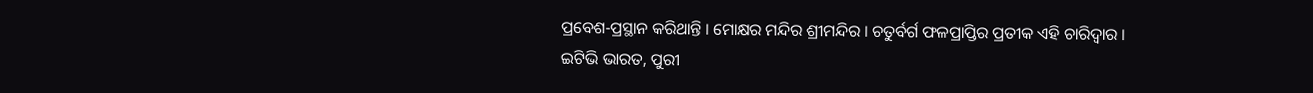ପ୍ରବେଶ-ପ୍ରସ୍ଥାନ କରିଥାନ୍ତି । ମୋକ୍ଷର ମନ୍ଦିର ଶ୍ରୀମନ୍ଦିର । ଚତୁର୍ବର୍ଗ ଫଳପ୍ରାପ୍ତିର ପ୍ରତୀକ ଏହି ଚାରିଦ୍ବାର ।
ଇଟିଭି ଭାରତ, ପୁରୀ